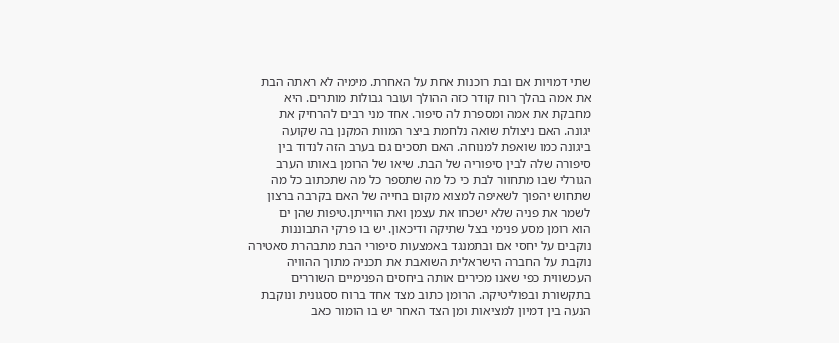שתי דמויות אם ובת רוכנות אחת על האחרת. מימיה לא ראתה הבת
את אמה בהלך רוח קודר כזה ההולך ועובר גבולות מותרים. היא
מחבקת את אמה ומספרת לה סיפור. אחד מני רבים להרחיק את
יגונה. האם ניצולת שואה נלחמת ביצר המוות המקנן בה שקועה
ביגונה כמו שואפת למנוחה. האם תסכים גם בערב הזה לנדוד בין
סיפורה שלה לבין סיפוריה של הבת. שיאו של הרומן באותו הערב
הגורלי שבו מתחוור לבת כי כל מה שתספר כל מה שתכתוב כל מה
שתחוש יהפוך לשאיפה למצוא מקום בחייה של האם בקרבה ברצון
לשמר את פניה שלא ישכחו את עצמן ואת הווייתן.טיפות שהן ים
הוא רומן מסע פנימי בצל שתיקה ודיכאון. יש בו פרקי התבוננות
נוקבים על יחסי אם ובתמנגד באמצעות סיפורי הבת מתבהרת סאטירה
נוקבת על החברה הישראלית השואבת את תכניה מתוך ההוויה
העכשווית כפי שאנו מכירים אותה ביחסים הפנימיים השוררים
בתקשורת ובפוליטיקה. הרומן כתוב מצד אחד ברוח ססגונית ונוקבת
הנעה בין דמיון למציאות ומן הצד האחר יש בו הומור כאב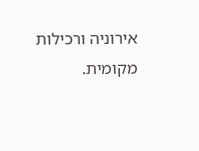אירוניה ורכילות מקומית.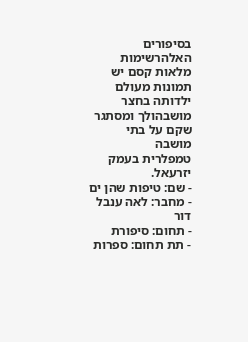בסיפורים האלהרשימות מלאות קסם יש
תמונות מעולם ילדותה בחצר מושבהולך ומסתגר שקם על בתי מושבה
טמפלרית בעמק יזרעאל.
- שם: טיפות שהן ים
- מחבר: לאה ענבל דור
- תחום: סיפורת
- תת תחום: ספרות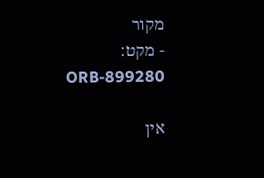מקור
- מקט: ORB-899280

אין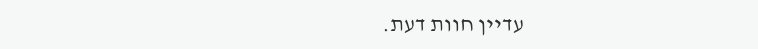עדיין חוות דעת.